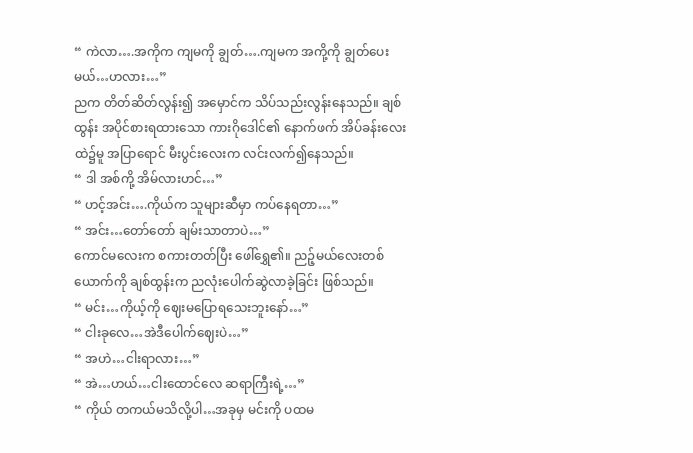“ ကဲလာ….အကိုက ကျမကို ချွတ်….ကျမက အကို့ကို ချွတ်ပေးမယ်…ဟလား…”
ညက တိတ်ဆိတ်လွန်း၍ အမှောင်က သိပ်သည်းလွန်းနေသည်။ ချစ်ထွန်း အပိုင်စားရထားသော ကားဂိုဒေါင်၏ နောက်ဖက် အိပ်ခန်းလေးထဲ၌မူ အပြာရောင် မီးပွင်းလေးက လင်းလက်၍နေသည်။
“ ဒါ အစ်ကို့ အိမ်လားဟင်…”
“ ဟင့်အင်း….ကိုယ်က သူများဆီမှာ ကပ်နေရတာ…”
“ အင်း…တော်တော် ချမ်းသာတာပဲ…”
ကောင်မလေးက စကားတတ်ပြီး ဖေါ်ရွှေ၏။ ညဉ့်မယ်လေးတစ်ယောက်ကို ချစ်ထွန်းက ညလုံးပေါက်ဆွဲလာခဲ့ခြင်း ဖြစ်သည်။
“ မင်း…ကိုယ့်ကို ဈေးမပြောရသေးဘူးနော်…”
“ ငါးခုလေ…အဲဒီပေါက်ဈေးပဲ…”
“ အဟဲ…ငါးရာလား…”
“ အဲ…ဟယ်…ငါးထောင်လေ ဆရာကြီးရဲ့…”
“ ကိုယ် တကယ်မသိလို့ပါ…အခုမှ မင်းကို ပထမ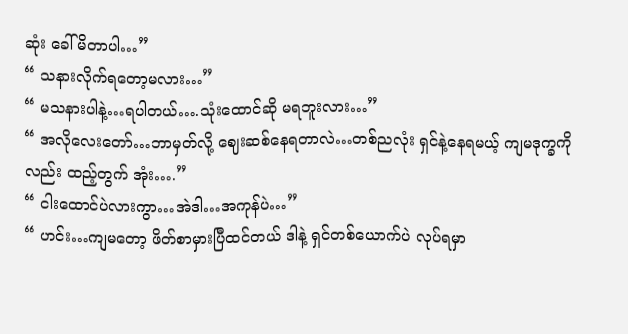ဆုံး ခေါ်မိတာပါ…”
“ သနားလိုက်ရတော့မလား…”
“ မသနားပါနဲ့…ရပါတယ်….သုံးထောင်ဆို မရဘူးလား…”
“ အလိုလေးတော်…ဘာမှတ်လို့ ဈေးဆစ်နေရတာလဲ…တစ်ညလုံး ရှင်နဲ့နေရမယ့် ကျမဒုက္ခကိုလည်း ထည့်တွက် အုံး….”
“ ငါးထောင်ပဲလားကွာ…အဲဒါ…အကုန်ပဲ…”
“ ဟင်း…ကျမတော့ ဖိတ်စာမှားပြီထင်တယ် ဒါနဲ့ ရှင်တစ်ယောက်ပဲ လုပ်ရမှာ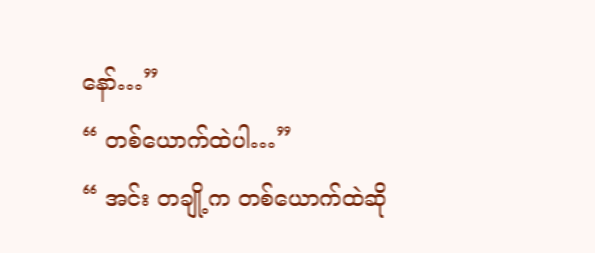နော်…”
“ တစ်ယောက်ထဲပါ…”
“ အင်း တချို့က တစ်ယောက်ထဲဆို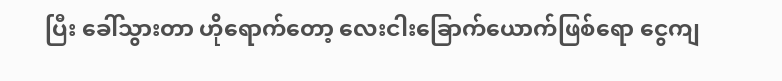ပြီး ခေါ်သွားတာ ဟိုရောက်တော့ လေးငါးခြောက်ယောက်ဖြစ်ရော ငွေကျ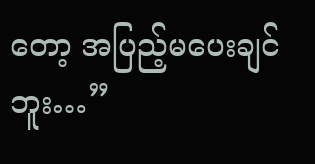တော့ အပြည့်မပေးချင်ဘူး…”